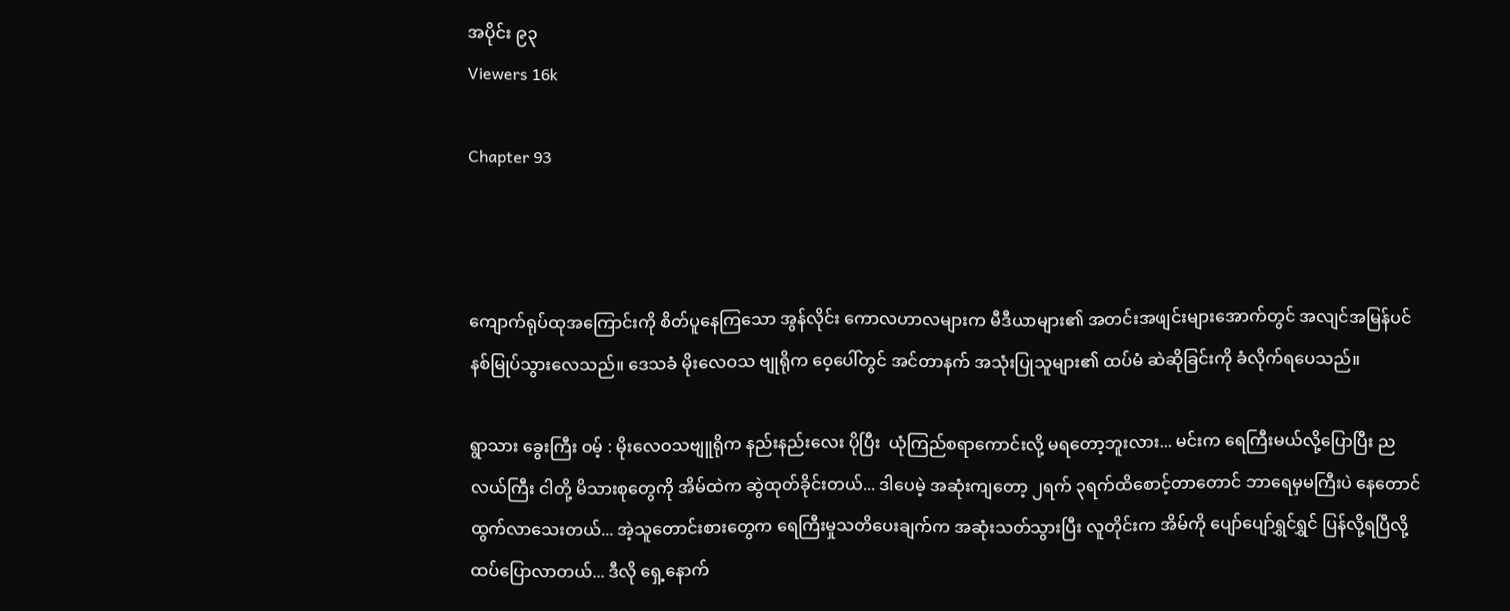အပိုင်း ၉၃
Viewers 16k

Chapter 93



ကျောက်ရုပ်ထုအကြောင်းကို စိတ်ပူနေကြသော အွန်လိုင်း ကောလဟာလများက မီဒီယာများ၏ အတင်းအဖျင်းများအောက်တွင် အလျင်အမြန်ပင် နစ်မြုပ်သွားလေသည်။ ဒေသခံ မိုးလေဝသ ဗျုရိုက ဝေ့ပေါ်တွင် အင်တာနက် အသုံးပြုသူများ၏ ထပ်မံ ဆဲဆိုခြင်းကို ခံလိုက်ရပေသည်။

ရွာသား ခွေးကြီး ဝမ့် : မိုးလေဝသဗျူရိုက နည်းနည်းလေး ပိုပြီး  ယုံကြည်စရာကောင်းလို့ မရတော့ဘူးလား... မင်းက ရေကြီးမယ်လို့ပြောပြီး ညလယ်ကြီး ငါတို့ မိသားစုတွေကို အိမ်ထဲက ဆွဲထုတ်ခိုင်းတယ်... ဒါပေမဲ့ အဆုံးကျတော့ ၂ရက် ၃ရက်ထိစောင့်တာတောင် ဘာရေမှမကြီးပဲ နေတောင်ထွက်လာသေးတယ်... အဲ့သူတောင်းစားတွေက ရေကြီးမှုသတိပေးချက်က အဆုံးသတ်သွားပြီး လူတိုင်းက အိမ်ကို ပျော်ပျော်ရွှင်ရွှင် ပြန်လို့ရပြီလို့ ထပ်ပြောလာတယ်... ဒီလို ရှေ့နောက်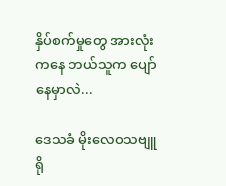နှိပ်စက်မှုတွေ အားလုံးကနေ ဘယ်သူက ပျော်နေမှာလဲ...

ဒေသခံ မိုးလေဝသဗျူရို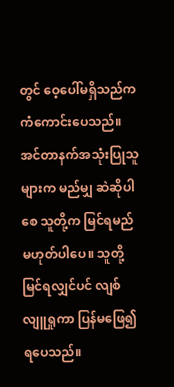တွင် ဝေ့‌ပေါ်မရှိသည်က ကံကောင်းပေသည်။ အင်တာနက်အသုံးပြုသူများက မည်မျှ ဆဲဆိုပါစေ သူတို့က မြင်ရမည် မဟုတ်ပါပေ။ သူတို့မြင်ရလျှင်ပင် လျစ်လျူရှုကာ ပြန်မဖြေ၍ ရပေသည်။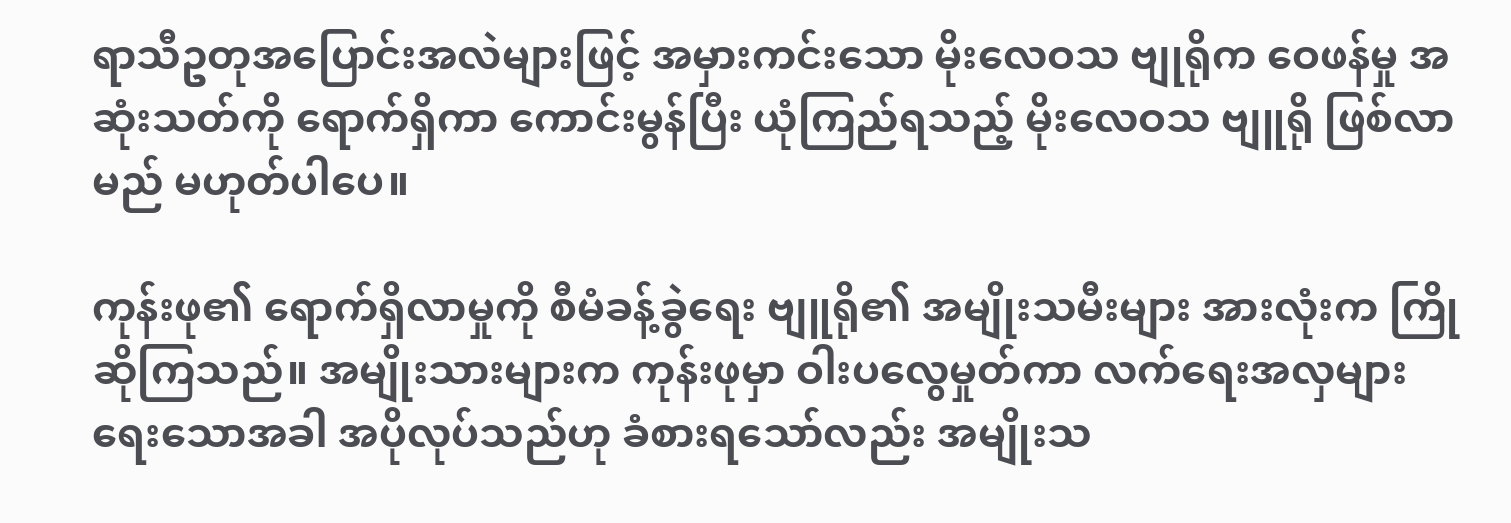ရာသီဥတုအပြောင်းအလဲများဖြင့် အမှားကင်းသော မိုးလေဝသ ဗျုရိုက ဝေဖန်မှု အဆုံးသတ်ကို ရောက်ရှိကာ ကောင်းမွန်ပြီး ယုံကြည်ရသည့် မိုးလေဝသ ဗျူရို ဖြစ်လာမည် မဟုတ်ပါပေ။

ကုန်းဖု၏ ရောက်ရှိလာမှုကို စီမံခန့်ခွဲရေး ဗျူရို၏ အမျိုးသမီးများ အားလုံးက ကြိုဆိုကြသည်။ အမျိုးသားများက ကုန်းဖုမှာ ဝါးပလွေမှုတ်ကာ လက်ရေးအလှများ ရေးသောအခါ အပိုလုပ်သည်ဟု ခံစားရသော်လည်း အမျိုးသ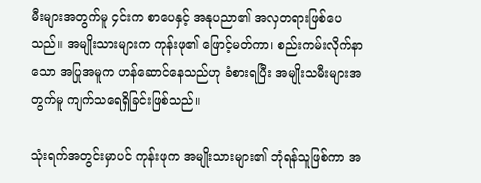မီးများအတွက်မူ ၄င်းက စာပေနှင့် အနုပညာ၏ အလှတရားဖြစ်ပေသည်။ အမျိုးသားများက ကုန်းဖု၏ ဖြောင့်မတ်ကာ၊ စည်းကမ်းလိုက်နာသော အပြုအမူက ဟန်ဆောင်နေသည်ဟု ခံစားရပြီး အမျိုးသမီးများအတွက်မူ ကျက်သရေရှိခြင်းဖြစ်သည်။

သုံးရက်အတွင်းမှာပင် ကုန်းဖုက အမျိုးသားများ၏ ဘုံရန်သူဖြစ်ကာ အ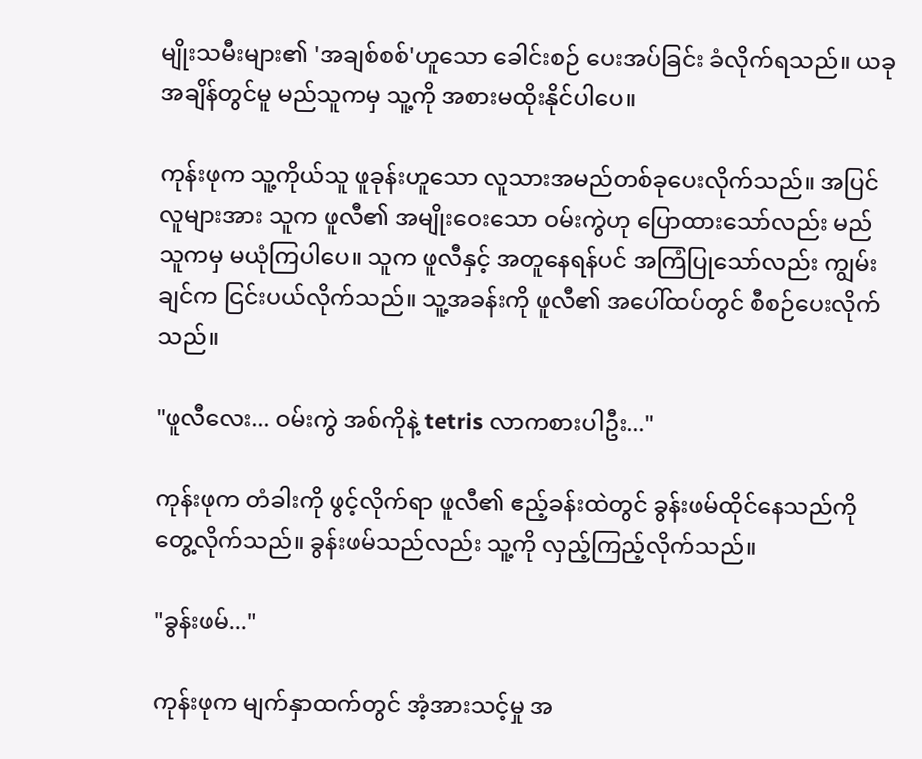မျိုးသမီးများ၏ 'အချစ်စစ်'ဟူသော ခေါင်းစဉ် ပေးအပ်ခြင်း ခံလိုက်ရသည်။ ယခုအချိန်တွင်မူ မည်သူကမှ သူ့ကို အစားမထိုးနိုင်ပါပေ။

ကုန်းဖုက သူ့ကိုယ်သူ ဖူခုန်းဟူသော လူသားအမည်တစ်ခုပေးလိုက်သည်။ အပြင်လူများအား သူက ဖူလီ၏ အမျိုးဝေးသော ဝမ်းကွဲဟု ပြောထားသော်လည်း မည်သူကမှ မယုံကြပါပေ။ သူက ဖူလီနှင့် အတူနေရန်ပင် အကြံပြုသော်လည်း ကျွမ်းချင်က ငြင်းပယ်လိုက်သည်။ သူ့အခန်းကို ဖူလီ၏ အပေါ်ထပ်တွင် စီစဉ်ပေးလိုက်သည်။

"ဖူလီလေး... ဝမ်းကွဲ အစ်ကိုနဲ့ tetris လာကစားပါဦး..."

ကုန်းဖုက တံခါးကို ဖွင့်လိုက်ရာ ဖူလီ၏ ဧည့်ခန်းထဲတွင် ခွန်းဖမ်ထိုင်နေသည်ကို တွေ့လိုက်သည်။ ခွန်းဖမ်သည်လည်း သူ့ကို လှည့်ကြည့်လိုက်သည်။

"ခွန်းဖမ်..."

ကုန်းဖုက မျက်နှာထက်တွင် အံ့အားသင့်မှု အ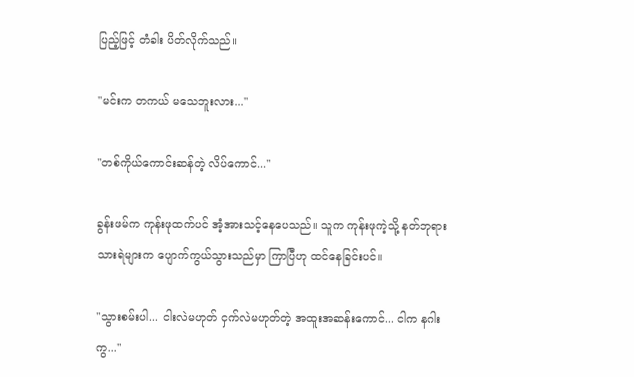ပြည့်ဖြင့် တံခါး ပိတ်လိုက်သည်။

"မင်းက တကယ် မသေဘူးလား..."

"တစ်ကိုယ်ကောင်းဆန်တဲ့ လိပ်ကောင်..."

ခွန်းဖမ်က ကုန်းဖုထက်ပင် အံ့အားသင့်နေပေသည်။ သူက ကုန်းဖုကဲ့သို့ နတ်ဘုရားသားရဲများက ပျောက်ကွယ်သွားသည်မှာ ကြာပြီဟု ထင်နေခြင်းပင်။

"သွားစမ်းပါ... ငါးလဲမဟုတ် ငှက်လဲမဟုတ်တဲ့ အထူးအဆန်းကောင်... ငါက နဂါးကွ..."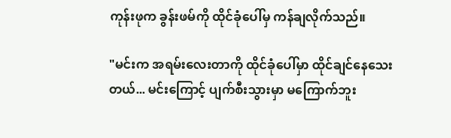ကုန်းဖုက ခွန်းဖမ်ကို ထိုင်ခုံပေါ်မှ ကန်ချလိုက်သည်။

"မင်းက အရမ်းလေးတာကို ထိုင်ခုံပေါ်မှာ ထိုင်ချင်နေသေးတယ်... မင်းကြောင့် ပျက်စီးသွားမှာ မကြောက်ဘူး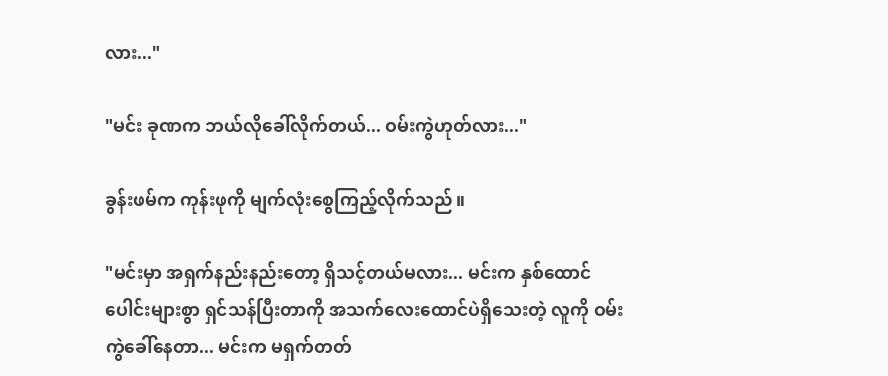လား..."

"မင်း ခုဏက ဘယ်လိုခေါ်လိုက်တယ်... ဝမ်းကွဲဟုတ်လား..."

ခွန်းဖမ်က ကုန်းဖုကို မျက်လုံးစွေကြည့်လိုက်သည်။

"မင်းမှာ အရှက်နည်းနည်းတော့ ရှိသင့်တယ်မလား... မင်းက နှစ်ထောင်ပေါင်းများစွာ ရှင်သန်ပြီးတာကို အသက်လေးထောင်ပဲရှိသေးတဲ့ လူကို ဝမ်းကွဲခေါ်နေတာ... မင်းက မရှက်တတ်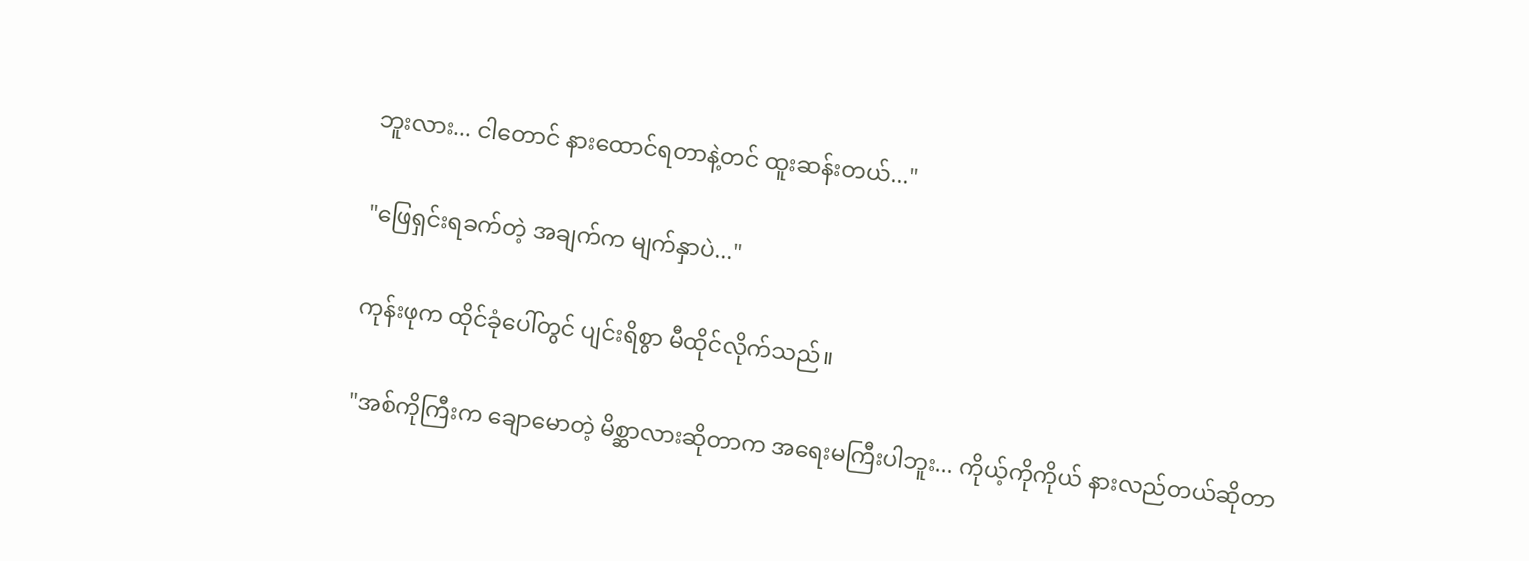ဘူးလား... ငါတောင် နားထောင်ရတာနဲ့တင် ထူးဆန်းတယ်..."

"ဖြေရှင်းရခက်တဲ့ အချက်က မျက်နှာပဲ..."

ကုန်းဖုက ထိုင်ခုံပေါ်တွင် ပျင်းရိစွာ မီထိုင်လိုက်သည်။

"အစ်ကိုကြီးက ချောမောတဲ့ မိစ္ဆာလားဆိုတာက အရေးမကြီးပါဘူး... ကိုယ့်ကိုကိုယ် နားလည်တယ်ဆိုတာ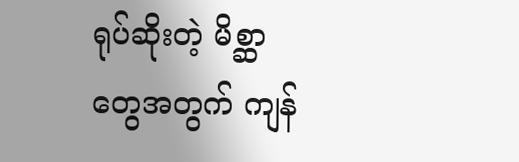ရုပ်ဆိုးတဲ့ မိစ္ဆာတွေအတွက် ကျန်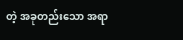တဲ့ အခုတည်းသော အရာ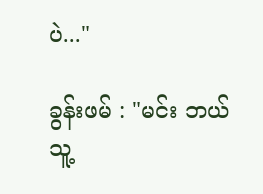ပဲ..."

ခွန်းဖမ် : "မင်း ဘယ်သူ့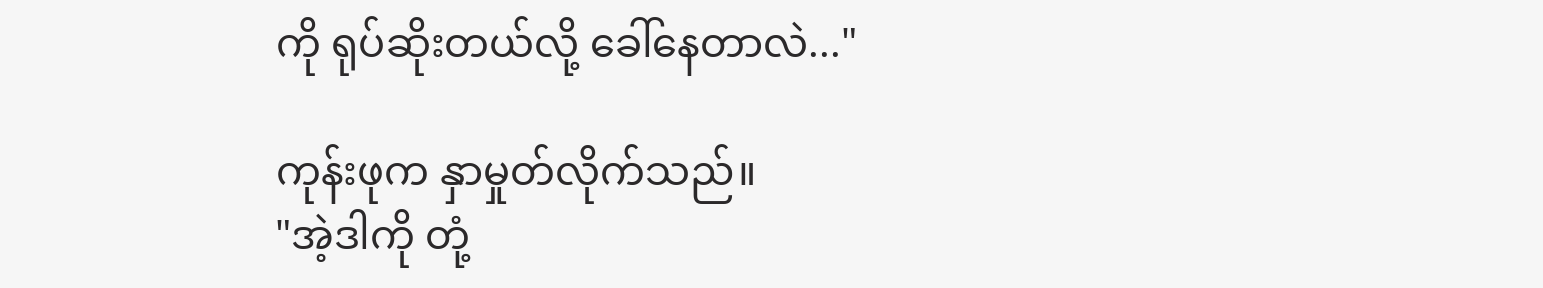ကို ရုပ်ဆိုးတယ်လို့ ခေါ်နေတာလဲ..."

ကုန်းဖုက နှာမှုတ်လိုက်သည်။
"အဲ့ဒါကို တုံ့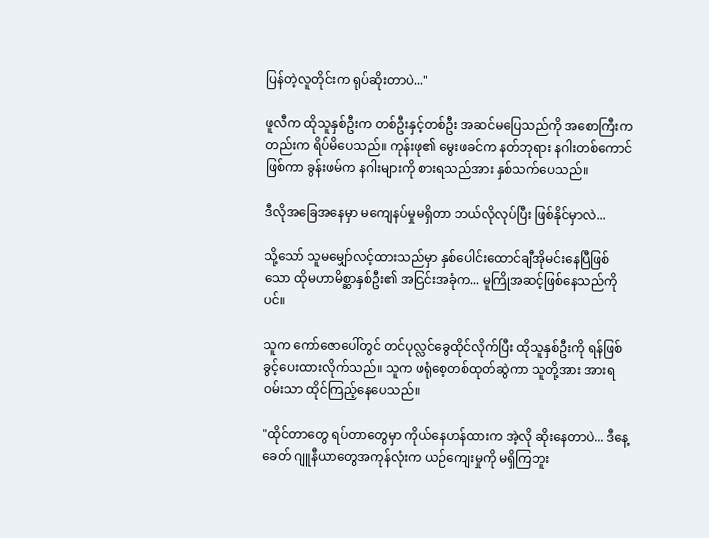ပြန်တဲ့လူတိုင်းက ရုပ်ဆိုးတာပဲ..."

ဖူလီက ထိုသူနှစ်ဦးက တစ်ဦးနှင့်တစ်ဦး အဆင်မပြေသည်ကို အစောကြီးကတည်းက ရိပ်မိပေသည်။ ကုန်းဖု၏ မွေးဖခင်က နတ်ဘုရား နဂါးတစ်ကောင်ဖြစ်ကာ ခွန်းဖမ်က နဂါးများကို စားရသည်အား နှစ်သက်ပေသည်။

ဒီလိုအခြေအနေမှာ မကျေနပ်မှုမရှိတာ ဘယ်လိုလုပ်ပြီး ဖြစ်နိုင်မှာလဲ...

သို့သော် သူမမျှော်လင့်ထားသည်မှာ နှစ်ပေါင်းထောင်ချီအိုမင်းနေပြီဖြစ်သော ထိုမဟာမိစ္ဆာနှစ်ဦး၏ အငြင်းအခုံက... မူကြိုအဆင့်ဖြစ်နေသည်ကိုပင်။

သူက ကော်ဇောပေါ်တွင် တင်ပုလ္လင်ခွေထိုင်လိုက်ပြီး ထိုသူနှစ်ဦးကို ရန်ဖြစ်ခွင့်ပေးထားလိုက်သည်။ သူက ဖရုံစေ့တစ်ထုတ်ဆွဲကာ သူတို့အား အားရဝမ်းသာ ထိုင်ကြည့်နေပေသည်။

"ထိုင်တာတွေ ရပ်တာတွေမှာ ကိုယ်နေဟန်ထားက အဲ့လို ဆိုးနေတာပဲ... ဒီနေ့ခေတ် ဂျူနီယာတွေအကုန်လုံးက ယဉ်ကျေးမှုကို မရှိကြဘူး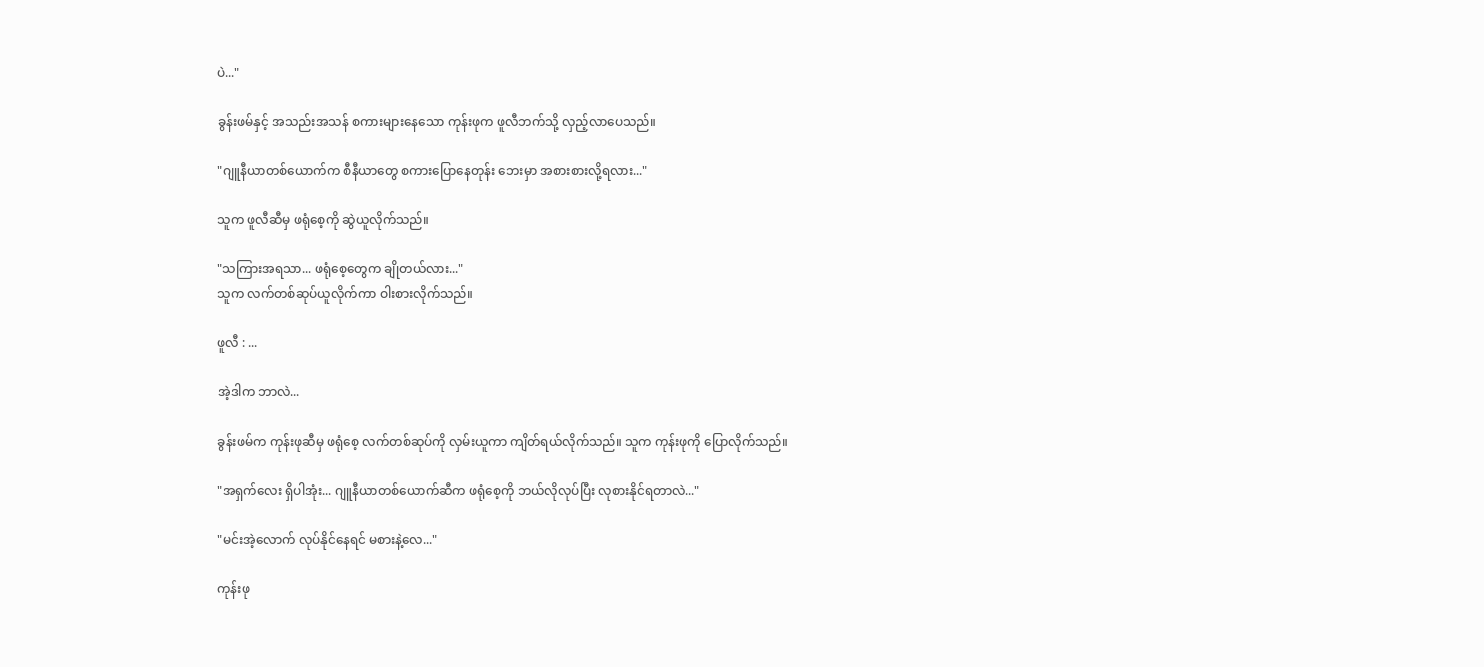ပဲ..."

ခွန်းဖမ်နှင့် အသည်းအသန် စကားများနေသော ကုန်းဖုက ဖူလီဘက်သို့ လှည့်လာပေသည်။

"ဂျူနီယာတစ်ယောက်က စီနီယာတွေ စကားပြောနေတုန်း ဘေးမှာ အစားစားလို့ရလား..."

သူက ဖူလီဆီမှ ဖရုံစေ့ကို ဆွဲယူလိုက်သည်။

"သကြားအရသာ... ဖရုံစေ့တွေက ချိုတယ်လား..."
သူက လက်တစ်ဆုပ်ယူလိုက်ကာ ဝါးစားလိုက်သည်။

ဖူလီ : ...

အဲ့ဒါက ဘာလဲ...

ခွန်းဖမ်က ကုန်းဖုဆီမှ ဖရုံစေ့ လက်တစ်ဆုပ်ကို လှမ်းယူကာ ကျိတ်ရယ်လိုက်သည်။ သူက ကုန်းဖုကို ပြောလိုက်သည်။

"အရှက်လေး ရှိပါအုံး... ဂျူနီယာတစ်ယောက်ဆီက ဖရုံစေ့ကို ဘယ်လိုလုပ်ပြီး လုစားနိုင်ရတာလဲ..."

"မင်းအဲ့လောက် လုပ်နိုင်နေရင် မစားနဲ့လေ..."

ကုန်းဖု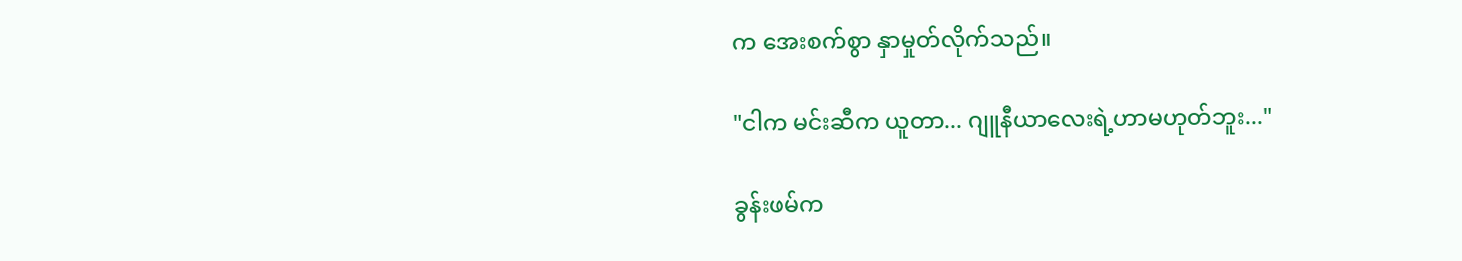က အေးစက်စွာ နှာမှုတ်လိုက်သည်။

"ငါက မင်းဆီက ယူတာ... ဂျူနီယာလေးရဲ့ဟာမဟုတ်ဘူး..."

ခွန်းဖမ်က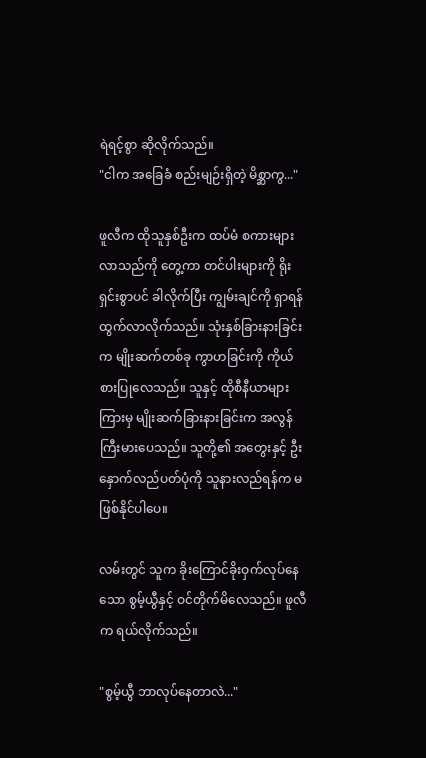ရဲရင့်စွာ ဆိုလိုက်သည်။
"ငါက အခြေခံ စည်းမျဉ်းရှိတဲ့ မိစ္ဆာကွ..."

ဖူလီက ထိုသူနှစ်ဦးက ထပ်မံ စကားများလာသည်ကို တွေ့ကာ တင်ပါးများကို ရိုးရှင်းစွာပင် ခါလိုက်ပြီး ကျွမ်းချင်ကို ရှာရန် ထွက်လာလိုက်သည်။ သုံးနှစ်ခြားနားခြင်းက မျိုးဆက်တစ်ခု ကွာဟခြင်းကို ကိုယ်စားပြုလေသည်။ သူနှင့် ထိုစီနီယာများကြားမှ မျိုးဆက်ခြားနားခြင်းက အလွန်ကြီးမားပေသည်။ သူတို့၏ အတွေးနှင့် ဦးနှောက်လည်ပတ်ပုံကို သူနားလည်ရန်က မဖြစ်နိုင်ပါပေ။

လမ်းတွင် သူက ခိုးကြောင်ခိုးဝှက်လုပ်နေသော စွမ့်ယွီနှင့် ဝင်တိုက်မိလေသည်။ ဖူလီက ရယ်လိုက်သည်။

"စွမ့်ယွီ ဘာလုပ်နေတာလဲ..."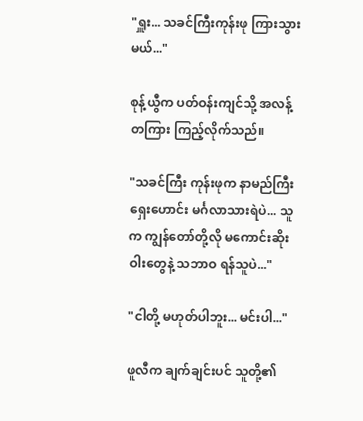"ရှူး... သခင်ကြီးကုန်းဖု ကြားသွားမယ်..."

စုန့်ယွီက ပတ်ဝန်းကျင်သို့ အလန့်တကြား ကြည့်လိုက်သည်။

"သခင်ကြီး ကုန်းဖုက နာမည်ကြီး ရှေးဟောင်း မင်္ဂလာသားရဲပဲ... သူက ကျွန်တော်တို့လို မကောင်းဆိုးဝါးတွေနဲ့ သဘာဝ ရန်သူပဲ..."

"ငါတို့ မဟုတ်ပါဘူး... မင်းပါ..."

ဖူလီက ချက်ချင်းပင် သူတို့၏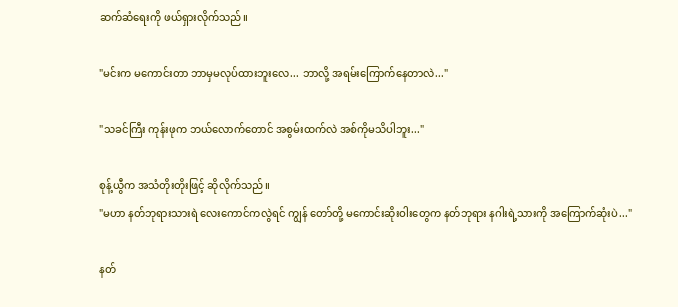ဆက်ဆံရေးကို ဖယ်ရှားလိုက်သည်။

"မင်းက မကောင်းတာ ဘာမှမလုပ်ထားဘူးလေ... ဘာလို့ အရမ်းကြောက်နေတာလဲ..."

"သခင်ကြီး ကုန်းဖုက ဘယ်လောက်တောင် အစွမ်းထက်လဲ အစ်ကိုမသိပါဘူး..."

စုန့်ယွီက အသံတိုးတိုးဖြင့် ဆိုလိုက်သည်။
"မဟာ နတ်ဘုရားသားရဲ လေးကောင်ကလွဲရင် ကျွန် တော်တို့ မကောင်းဆိုးဝါးတွေက နတ်ဘုရား နဂါးရဲ့သားကို အကြောက်ဆုံးပဲ..."

နတ်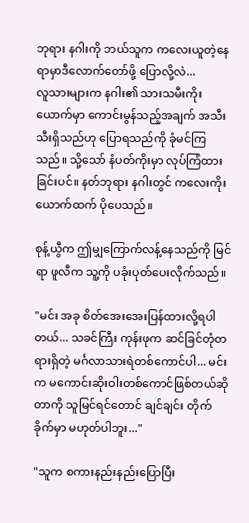ဘုရား နဂါးကို ဘယ်သူက ကလေးယူတဲ့နေရာမှာဒီလောက်တော်ဖို့ ပြောလို့လဲ...
လူသားများက နဂါး၏ သားသမီးကိုးယောက်မှာ ကောင်းမွန်သည့်အချက် အသီးသီးရှိသည်ဟု ပြောရသည်ကို ခုံမင်ကြသည်။ သို့သော် နံပတ်ကိုးမှာ လုပ်ကြံထားခြင်းပင်။ နတ်ဘုရား နဂါးတွင် ကလေးကိုးယောက်ထက် ပိုပေသည်။

စုန့်ယွီက ဤမျှကြောက်လန့်နေသည်ကို မြင်ရာ ဖူလီက သူ့ကို ပခုံးပုတ်ပေးလိုက်သည်။

"မင်း အခု စိတ်အေးအေးပြန်ထားလို့ရပါတယ်... သခင်ကြီး ကုန်းဖုက ဆင်ခြင်တုံတရားရှိတဲ့ မင်္ဂလာသားရဲတစ်ကောင်ပါ... မင်းက မကောင်းဆိုးဝါးတစ်ကောင်ဖြစ်တယ်ဆိုတာကို သူမြင်ရင်တောင် ချင်ချင်း တိုက်ခိုက်မှာ မဟုတ်ပါဘူး..."

"သူက စကားနည်းနည်းပြောပြီး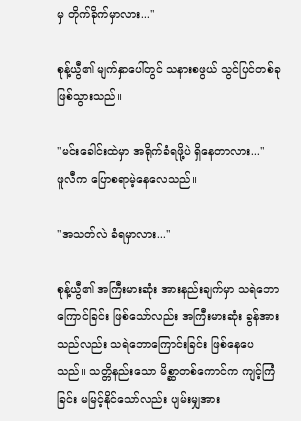မှ တိုက်ခိုက်မှာလား..."

စုန့်ယွီ၏ မျက်နှာပေါ်တွင် သနားစဖွယ် သွင်ပြင်တစ်ခု ဖြစ်သွားသည်။

"မင်းခေါင်းထဲမှာ အရိုက်ခံရဖို့ပဲ ရှိနေတာလား..."
ဖူလီက ပြောစရာမဲ့နေလေသည်။

"အသတ်လဲ ခံရမှာလား..."

စုန့်ယွီ၏ အကြီးမားဆုံး အားနည်းချက်မှာ သရဲဘောကြောင်ခြင်း ဖြစ်သော်လည်း အကြီးမားဆုံး ခွန်အားသည်လည်း သရဲဘောကြောင်းခြင်း ဖြစ်နေပေသည်။ သတ္တိနည်းသော မိစ္ဆာတစ်ကောင်က ကျင့်ကြံခြင်း မမြင့်နိုင်သော်လည်း ပျမ်းမျှအား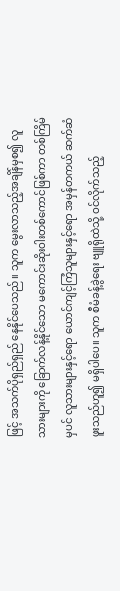ဖြင့် အသက်ပိုရှည်ရှည် နေနိုင်ပေသည်။ သူက မွေးလာသည့်အချိန်မှစ၍ လူသားများကို ခြောက်လန့်နိုင်သော မကောင်းဆိုးဝါးတစ်ကောင်ဖြစ်ကာ တစ်ကြိမ်မှပင် လူသားများနှင့်ရော ယောင်ကျင့်ကြံသူများနှင့်ရော အမှန်တကယ် ဆက်ဆံဖူးသည်ဟူ၍ မရှိပါပေ။ သူက စီမံခန့်ခွဲရေး ဗျူရိုထဲသို့ ဝင်လိုက်သည့်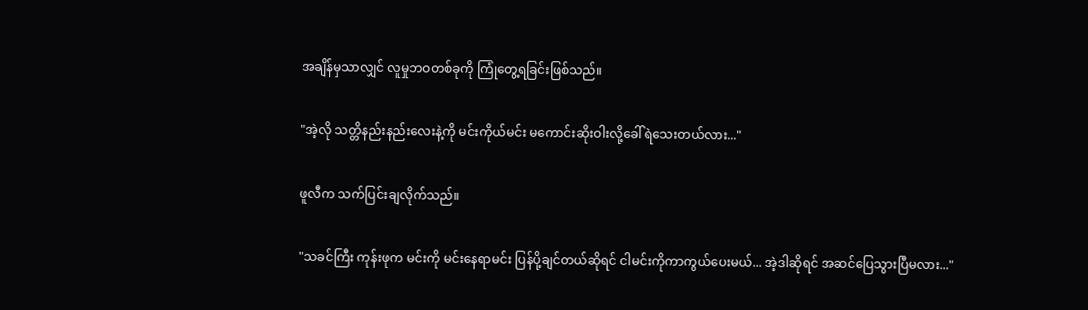အချိန်မှသာလျှင် လူမှုဘဝတစ်ခုကို ကြုံတွေ့ရခြင်းဖြစ်သည်။

"အဲ့လို သတ္တိနည်းနည်းလေးနဲ့ကို မင်းကိုယ်မင်း မကောင်းဆိုးဝါးလို့ခေါ်ရဲသေးတယ်လား..."

ဖူလီက သက်ပြင်းချလိုက်သည်။

"သခင်ကြီး ကုန်းဖုက မင်းကို မင်းနေရာမင်း ပြန်ပို့ချင်တယ်ဆိုရင် ငါမင်းကိုကာကွယ်ပေးမယ်... အဲ့ဒါဆိုရင် အဆင်ပြေသွားပြီမလား..."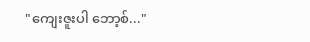"ကျေးဇူးပါ ဘော့စ်..."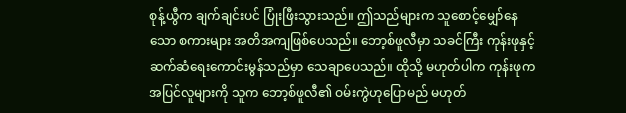စုန့်ယွီက ချက်ချင်းပင် ပြုံးဖြီးသွားသည်။ ဤသည်များက သူစောင့်မျှော်နေသော စကားများ အတိအကျဖြစ်ပေသည်။ ဘော့စ်ဖူလီမှာ သခင်ကြီး ကုန်းဖုနှင့် ဆက်ဆံရေးကောင်းမွန်သည်မှာ သေချာပေသည်။ ထိုသို့ မဟုတ်ပါက ကုန်းဖုက အပြင်လူများကို သူက ဘော့စ်ဖူလီ၏ ဝမ်းကွဲဟုပြောမည် မဟုတ်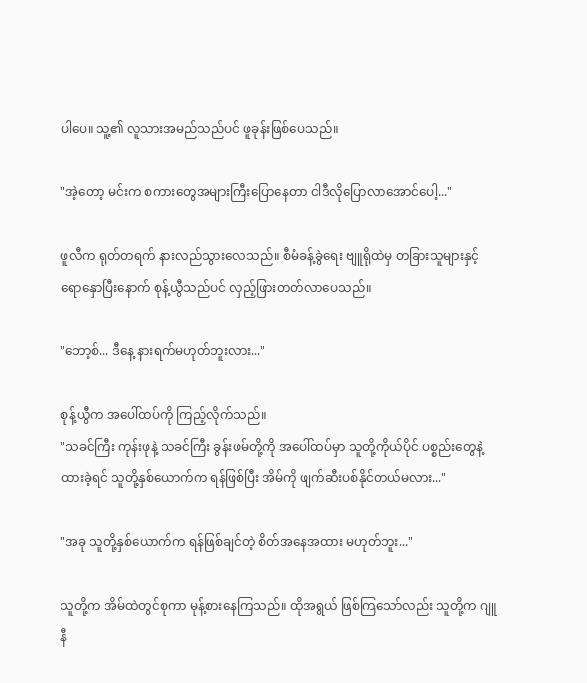ပါပေ။ သူ့၏ လူသားအမည်သည်ပင် ဖူခုန်းဖြစ်ပေသည်။

"အဲ့တော့ မင်းက စကားတွေအများကြီးပြောနေတာ ငါဒီလိုပြောလာအောင်ပေါ့..."

ဖူလီက ရုတ်တရက် နားလည်သွားလေသည်။ စီမံခန့်ခွဲရေး ဗျူရိုထဲမှ တခြားသူများနှင့် ရောနှောပြီးနောက် စုန့်ယွီသည်ပင် လှည့်ဖြားတတ်လာပေသည်။

"ဘော့စ်... ဒီနေ့ နားရက်မဟုတ်ဘူးလား..."

စုန့်ယွီက အပေါ်ထပ်ကို ကြည့်လိုက်သည်။
"သခင်ကြီး ကုန်းဖုနဲ့ သခင်ကြီး ခွန်းဖမ်တို့ကို အပေါ်ထပ်မှာ သူတို့ကိုယ်ပိုင် ပစ္စည်းတွေနဲ့ ထားခဲ့ရင် သူတို့နှစ်ယောက်က ရန်ဖြစ်ပြီး အိမ်ကို ဖျက်ဆီးပစ်နိုင်တယ်မလား..."

"အခု သူတို့နှစ်ယောက်က ရန်ဖြစ်ချင်တဲ့ စိတ်အနေအထား မဟုတ်ဘူး..."

သူတို့က အိမ်ထဲတွင်စုကာ မုန့်စားနေကြသည်။ ထိုအရွယ် ဖြစ်ကြသော်လည်း သူတို့က ဂျူနီ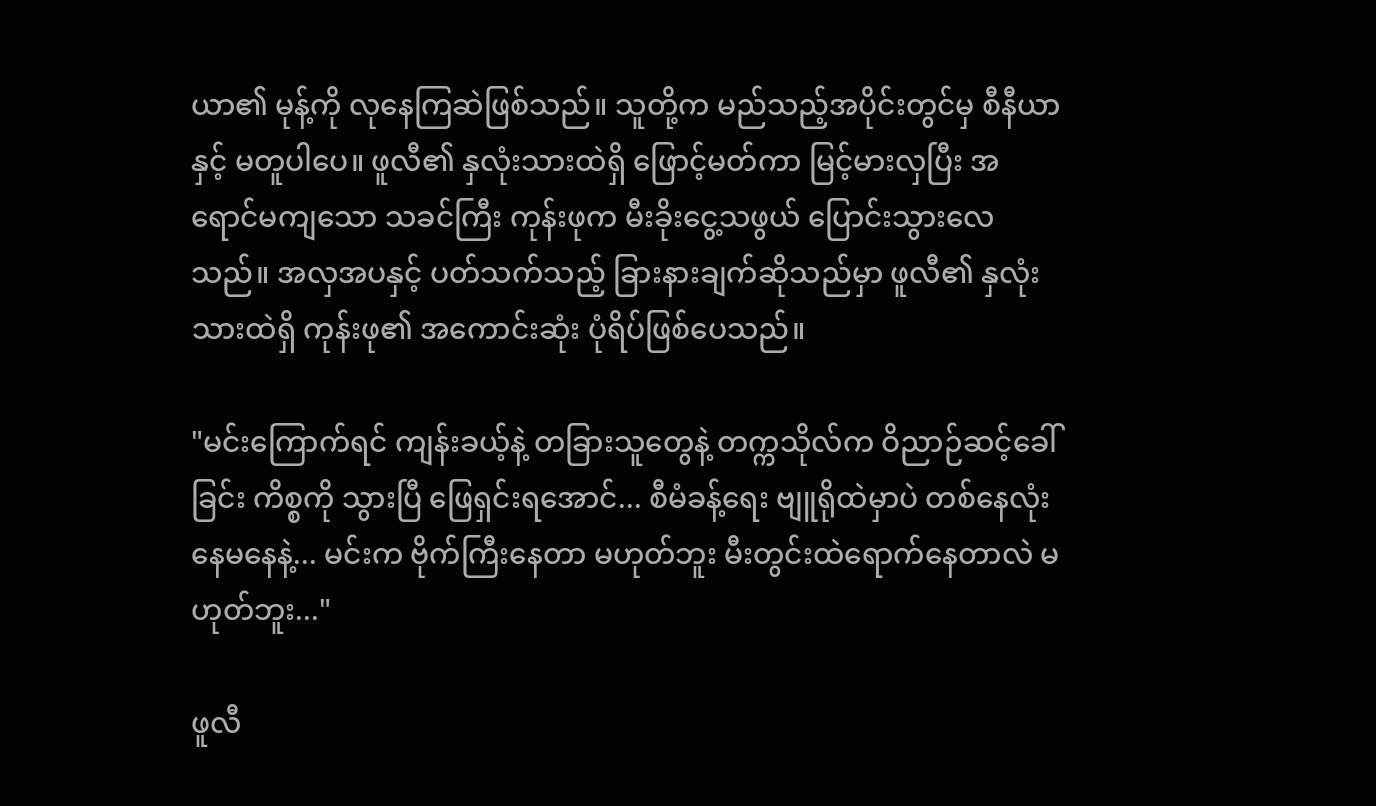ယာ၏ မုန့်ကို လုနေကြဆဲဖြစ်သည်။ သူတို့က မည်သည့်အပိုင်းတွင်မှ စီနီယာနှင့် မတူပါပေ။ ဖူလီ၏ နှလုံးသားထဲရှိ ဖြောင့်မတ်ကာ မြင့်မားလှပြီး အရောင်မကျသော သခင်ကြီး ကုန်းဖုက မီးခိုးငွေ့သဖွယ် ပြောင်းသွားလေသည်။ အလှအပနှင့် ပတ်သက်သည့် ခြားနားချက်ဆိုသည်မှာ ဖူလီ၏ နှလုံးသားထဲရှိ ကုန်းဖု၏ အကောင်းဆုံး ပုံရိပ်ဖြစ်ပေသည်။

"မင်းကြောက်ရင် ကျန်းခယ့်နဲ့ တခြားသူတွေနဲ့ တက္ကသိုလ်က ဝိညာဉ်ဆင့်ခေါ်ခြင်း ကိစ္စကို သွားပြီ ဖြေရှင်းရအောင်... စီမံခန့်ရေး ဗျူရိုထဲမှာပဲ တစ်နေလုံး နေမနေနဲ့... မင်းက ဗိုက်ကြီးနေတာ မဟုတ်ဘူး မီးတွင်းထဲရောက်နေတာလဲ မဟုတ်ဘူး..."

ဖူလီ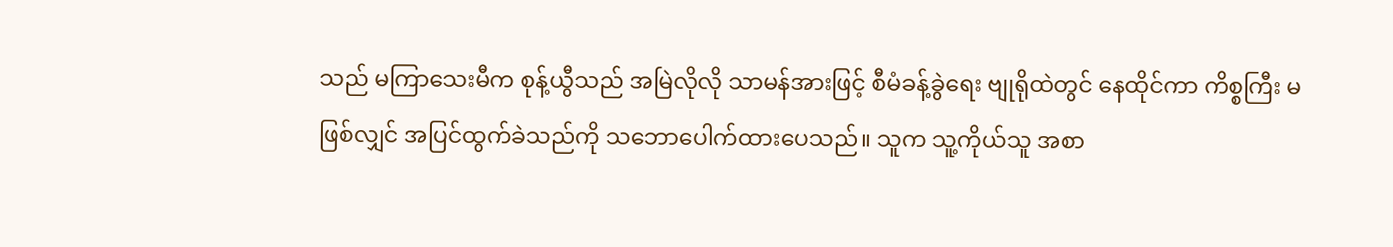သည် မကြာသေးမီက စုန့်ယွီသည် အမြဲလိုလို သာမန်အားဖြင့် စီမံခန့်ခွဲရေး ဗျုရိုထဲတွင် နေထိုင်ကာ ကိစ္စကြီး မဖြစ်လျှင် အပြင်ထွက်ခဲသည်ကို သဘောပေါက်ထားပေသည်။ သူက သူ့ကိုယ်သူ အစာ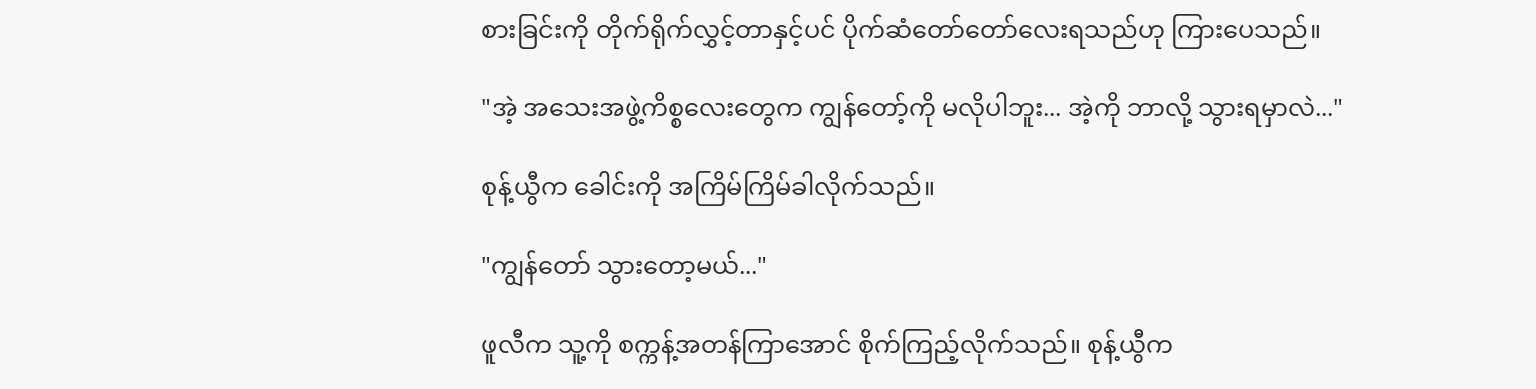စားခြင်းကို တိုက်ရိုက်လွှင့်တာနှင့်ပင် ပိုက်ဆံတော်တော်လေးရသည်ဟု ကြားပေသည်။

"အဲ့ အသေးအဖွဲ့ကိစ္စလေးတွေက ကျွန်တော့်ကို မလိုပါဘူး... အဲ့ကို ဘာလို့ သွားရမှာလဲ..."

စုန့်ယွီက ခေါင်းကို အကြိမ်ကြိမ်ခါလိုက်သည်။

"ကျွန်တော် သွားတော့မယ်..."

ဖူလီက သူ့ကို စက္ကန့်အတန်ကြာအောင် စိုက်ကြည့်လိုက်သည်။ စုန့်ယွီက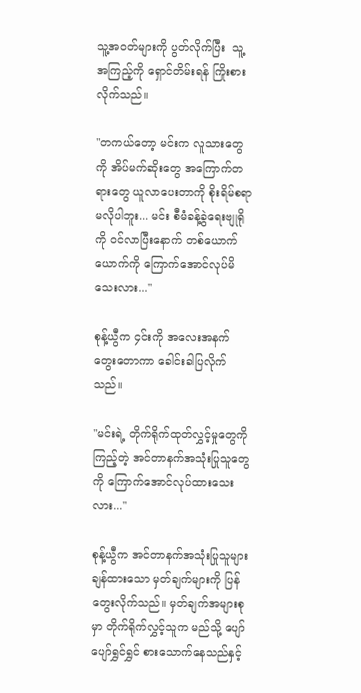သူ့အဝတ်များကို ပွတ်လိုက်ပြီး  သူ့အကြည့်ကို ရှောင်တိမ်းရန် ကြိုးစားလိုက်သည်။

"တကယ်တော့ မင်းက လူသားတွေကို အိပ်မက်ဆိုးတွေ အကြောက်တရားတွေ ယူလာပေးတာကို စိုးရိမ်စရာမလိုပါဘူး... မင်း စီမံခန့်ခွဲရေးဗျုရိုကို ဝင်လာပြီးနောက် တစ်ယောက်ယောက်ကို ကြောက်အောင်လုပ်မိသေးလား..."

စုန့်ယွီက ၄င်းကို အလေးအနက်တွေးတောကာ ခေါင်းခါပြလိုက်သည်။

"မင်းရဲ့ တိုက်ရိုက်ထုတ်လွှင့်မှုတွေကို ကြည့်တဲ့ အင်တာနက်အသုံးပြုသူတွေကို ကြောက်အောင်လုပ်ထားသေးလား..."

စုန့်ယွီက အင်တာနက်အသုံးပြုသူများ ချန်ထားသော မှတ်ချက်များကို ပြန်တွေးလိုက်သည်။ မှတ်ချက်အများစုမှာ တိုက်ရိုက်လွှင့်သူက မည်သို့ ပျော်ပျော်ရွှင်ရွှင် စားသောက်နေသည်နှင့်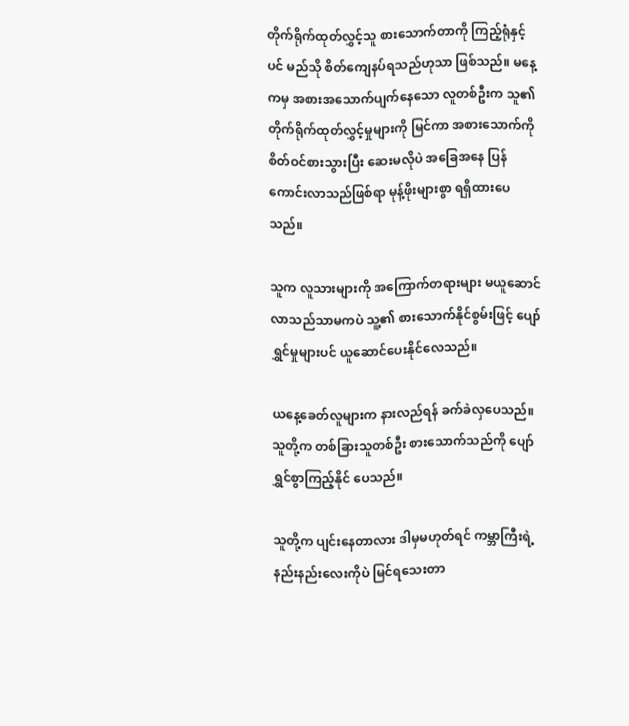တိုက်ရိုက်ထုတ်လွှင့်သူ စားသောက်တာကို ကြည့်ရုံနှင့်ပင် မည်သို စိတ်ကျေနပ်ရသည်ဟုသာ ဖြစ်သည်။ မနေ့ကမှ အစားအသောက်ပျက်နေသော လူတစ်ဦးက သူ၏ တိုက်ရိုက်ထုတ်လွှင့်မှုများကို မြင်ကာ အစားသောက်ကို စိတ်ဝင်စားသွားပြီး ဆေးမလိုပဲ အခြေအနေ ပြန်ကောင်းလာသည်ဖြစ်ရာ မုန့်ဖိုးများစွာ ရရှိထားပေသည်။

သူက လူသားများကို အကြောက်တရားများ မယူဆောင်လာသည်သာမကပဲ သူ့၏ စားသောက်နိုင်စွမ်းဖြင့် ပျော်ရွှင်မှုများပင် ယူဆောင်ပေးနိုင်လေသည်။

ယနေ့ခေတ်လူများက နားလည်ရန် ခက်ခဲလှပေသည်။ သူတို့က တစ်ခြားသူတစ်ဦး စားသောက်သည်ကို ပျော်ရွှင်စွာကြည့်နိုင် ပေသည်။

သူတို့က ပျင်းနေတာလား ဒါမှမဟုတ်ရင် ကမ္ဘာကြီးရဲ့ နည်းနည်းလေးကိုပဲ မြင်ရသေးတာ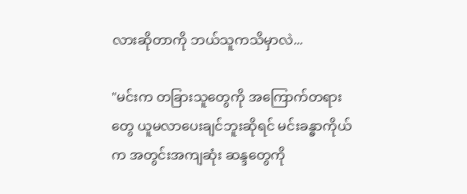လားဆိုတာကို ဘယ်သူကသိမှာလဲ...

"မင်းက တခြားသူတွေကို အကြောက်တရားတွေ ယူမလာပေးချင်ဘူးဆိုရင် မင်းခန္ဓာကိုယ်က အတွင်းအကျဆုံး ဆန္ဒတွေကို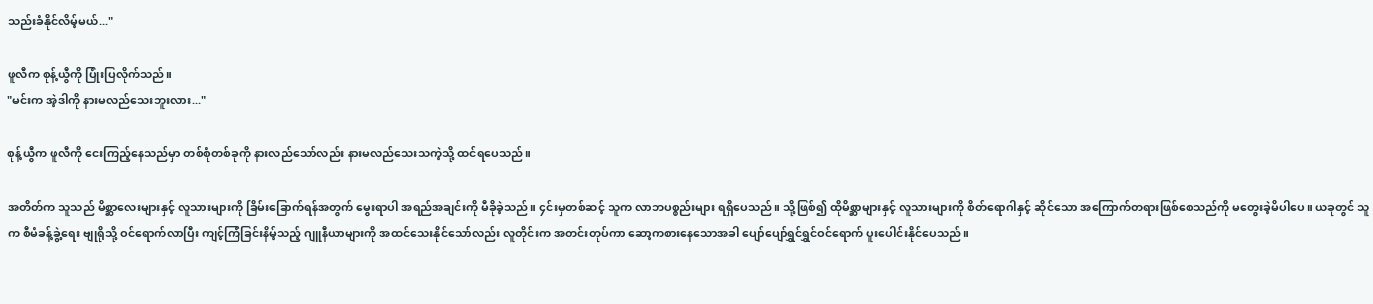သည်းခံနိုင်လိမ့်မယ်..."

ဖူလီက စုန့်ယွီကို ပြုံးပြလိုက်သည်။
"မင်းက အဲ့ဒါကို နားမလည်သေးဘူးလား..."

စုန့်ယွီက ဖူလီကို ငေးကြည့်နေသည်မှာ တစ်စုံတစ်ခုကို နားလည်သော်လည်း နားမလည်သေးသကဲ့သို့ ထင်ရပေသည်။

အတိတ်က သူသည် မိစ္ဆာလေးများနှင့် လူသားများကို ခြိမ်းခြောက်ရန်အတွက် မွေးရာပါ အရည်အချင်းကို မီခိုခဲ့သည်။ ၄င်းမှတစ်ဆင့် သူက လာဘပစ္စည်းများ ရရှိပေသည်။ သို့ဖြစ်၍ ထိုမိစ္ဆာများနှင့် လူသားများကို စိတ်ရောဂါနှင့် ဆိုင်သော အကြောက်တရားဖြစ်စေသည်ကို မတွေးခဲ့မိပါပေ။ ယခုတွင် သူက စီမံခန့်ခွဲ့ရေး ဗျုရိုသို့ ဝင်ရောက်လာပြီး ကျင့်ကြံခြင်းနိမ့်သည့် ဂျူနီယာများကို အထင်သေးနိုင်သော်လည်း လူတိုင်းက အတင်းတုပ်ကာ ဆော့ကစားနေသောအခါ ပျော်ပျော်ရွှင်ရွှင်ဝင်ရောက် ပူးပေါင်းနိုင်ပေသည်။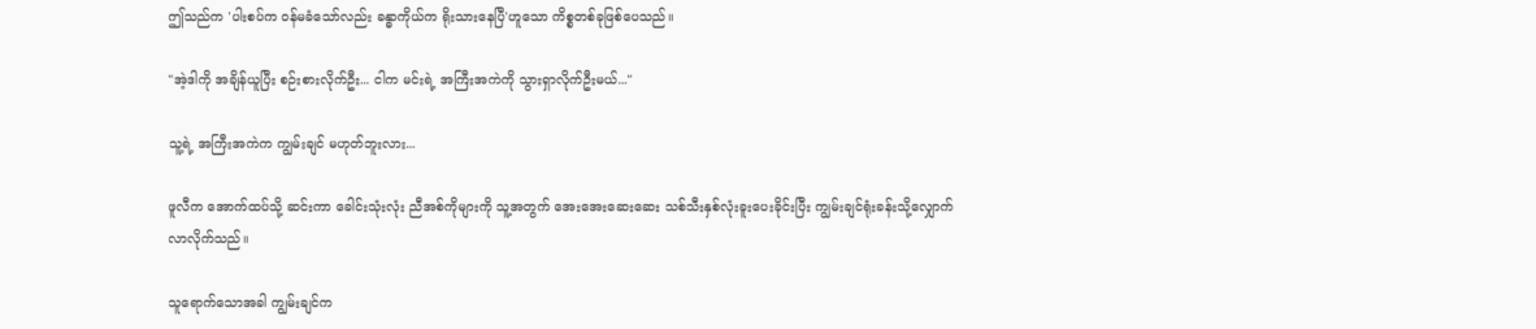ဤသည်က 'ပါးစပ်က ဝန်မခံသော်လည်း ခန္ဓာကိုယ်က ရိုးသားနေပြီ'ဟူသော ကိစ္စတစ်ခုဖြစ်ပေသည်။

"အဲ့ဒါကို အချိန်ယူပြီး စဉ်းစားလိုက်ဦး... ငါက မင်းရဲ့ အကြီးအကဲကို သွားရှာလိုက်ဦးမယ်..."

သူ့ရဲ့ အကြီးအကဲက ကျွမ်းချင် မဟုတ်ဘူးလား...

ဖူလီက အောက်ထပ်သို့ ဆင်းကာ ခေါင်းသုံးလုံး ညီအစ်ကိုများကို သူ့အတွက် အေးအေးဆေးဆေး သစ်သီးနှစ်လုံးခူးပေးခိုင်းပြီး ကျွမ်းချင်ရုံးခန်းသို့လျှောက်လာလိုက်သည်။

သူရောက်သောအခါ ကျွမ်းချင်က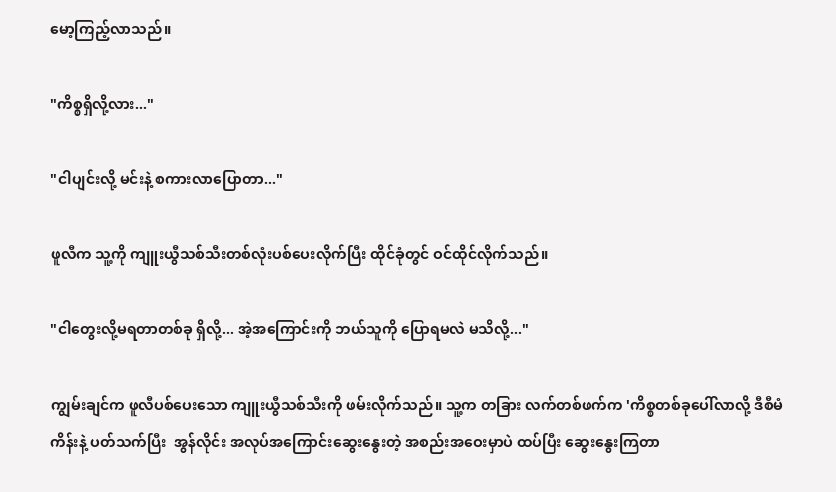မော့ကြည့်လာသည်။

"ကိစ္စရှိလို့လား..."

"ငါပျင်းလို့ မင်းနဲ့ စကားလာပြောတာ..."

ဖူလီက သူ့ကို ကျူးယွီသစ်သီးတစ်လုံးပစ်ပေးလိုက်ပြီး ထိုင်ခုံတွင် ဝင်ထိုင်လိုက်သည်။

"ငါတွေးလို့မရတာတစ်ခု ရှိလို့... အဲ့အကြောင်းကို ဘယ်သူကို ပြောရမလဲ မသိလို့..."

ကျွမ်းချင်က ဖူလီပစ်ပေးသော ကျူးယွီသစ်သီးကို ဖမ်းလိုက်သည်။ သူ့က တခြား လက်တစ်ဖက်က 'ကိစ္စတစ်ခုပေါ်လာလို့ ဒီစီမံကိန်းနဲ့ ပတ်သက်ပြီး  အွန်လိုင်း အလုပ်အကြောင်းဆွေးနွေးတဲ့ အစည်းအဝေးမှာပဲ ထပ်ပြီး ဆွေးနွေးကြတာ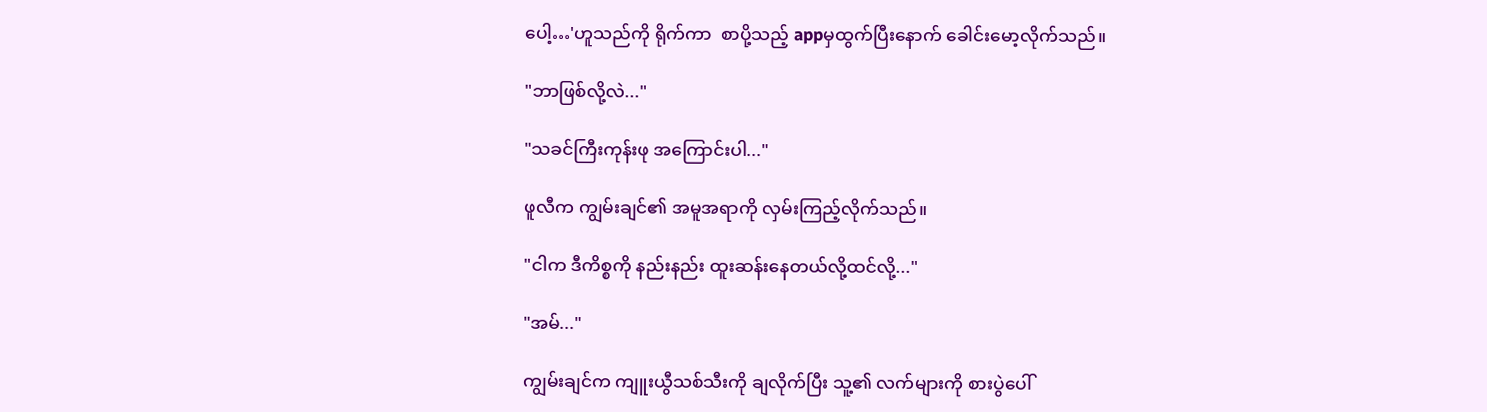ပေါ့…'ဟူသည်ကို ရိုက်ကာ  စာပို့သည့် appမှထွက်ပြီးနောက် ခေါင်းမော့လိုက်သည်။

"ဘာဖြစ်လို့လဲ..."

"သခင်ကြီးကုန်းဖု အကြောင်းပါ..."

ဖူလီက ကျွမ်းချင်၏ အမူအရာကို လှမ်းကြည့်လိုက်သည်။

"ငါက ဒီကိစ္စကို နည်းနည်း ထူးဆန်းနေတယ်လို့ထင်လို့..."

"အမ်..."

ကျွမ်းချင်က ကျူးယွီသစ်သီးကို ချလိုက်ပြီး သူ့၏ လက်များကို စားပွဲပေါ်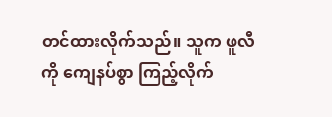တင်ထားလိုက်သည်။ သူက ဖူလီကို ကျေနပ်စွာ ကြည့်လိုက်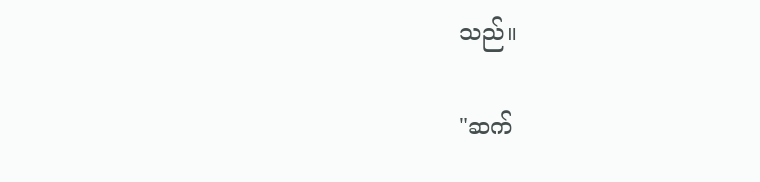သည်။

"ဆက်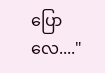ပြောလေ...."